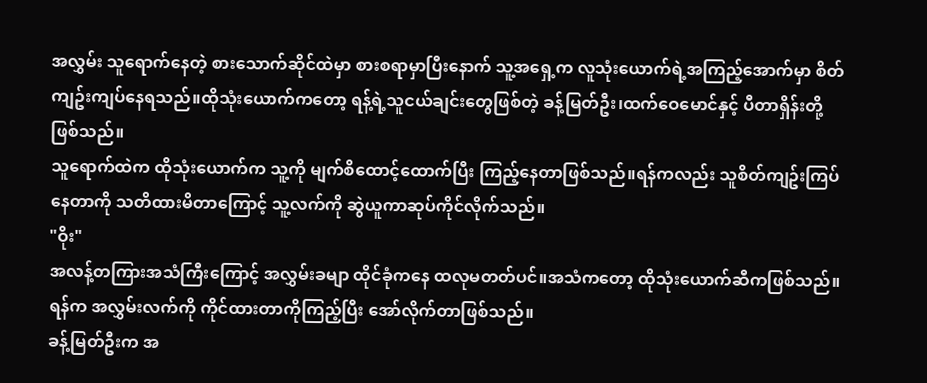အလွှမ်း သူရောက်နေတဲ့ စားသောက်ဆိုင်ထဲမှာ စားစရာမှာပြီးနောက် သူ့အရှေ့က လူသုံးယောက်ရဲ့အကြည့်အောက်မှာ စိတ်ကျဥ်းကျပ်နေရသည်။ထိုသုံးယောက်ကတော့ ရန့်ရဲ့သူငယ်ချင်းတွေဖြစ်တဲ့ ခန့်မြတ်ဦး၊ထက်ဝေမောင်နှင့် ပီတာရှိန်းတို့ ဖြစ်သည်။
သူရောက်ထဲက ထိုသုံးယောက်က သူ့ကို မျက်စိထောင့်ထောက်ပြီး ကြည့်နေတာဖြစ်သည်။ရန်ကလည်း သူစိတ်ကျဥ်းကြပ်နေတာကို သတိထားမိတာကြောင့် သူ့လက်ကို ဆွဲယူကာဆုပ်ကိုင်လိုက်သည်။
"ဝိုး"
အလန့်တကြားအသံကြီးကြောင့် အလွှမ်းခမျာ ထိုင်ခုံကနေ ထလုမတတ်ပင်။အသံကတော့ ထိုသုံးယောက်ဆီကဖြစ်သည်။ရန်က အလွှမ်းလက်ကို ကိုင်ထားတာကိုကြည့်ပြီး အော်လိုက်တာဖြစ်သည်။
ခန့်မြတ်ဦးက အ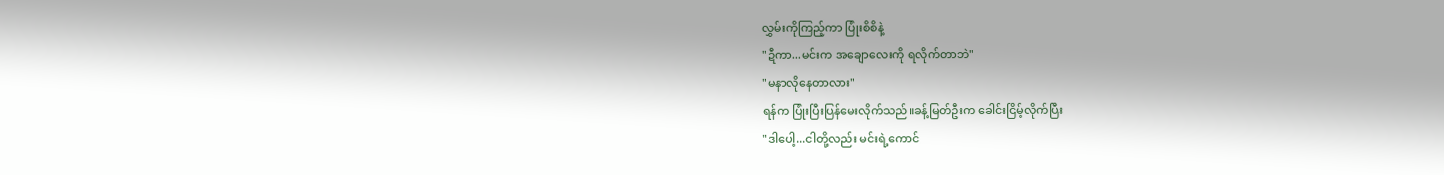လွှမ်းကိုကြည့်ကာ ပြုံးစိစိနဲ့
"ဍီကာ...မင်းက အချောလေးကို ရလိုက်တာဘဲ"
"မနာလိုနေတာလား"
ရန်က ပြုံးပြီးပြန်မေးလိုက်သည်။ခန့်မြတ်ဦးက ခေါင်းငြိမ့်လိုက်ပြီး
"ဒါပေါ့...ငါတို့လည်း မင်းရဲ့ကောင်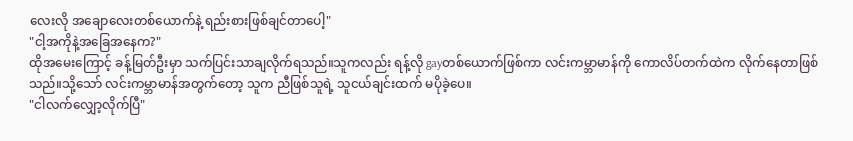လေးလို အချောလေးတစ်ယောက်နဲ့ ရည်းစားဖြစ်ချင်တာပေါ့"
"ငါ့အကိုနဲ့အခြေအနေက?"
ထိုအမေးကြောင့် ခန့်မြတ်ဦးမှာ သက်ပြင်းသာချလိုက်ရသည်။သူကလည်း ရန့်လို gayတစ်ယောက်ဖြစ်ကာ လင်းကမ္ဘာမာန်ကို ကောလိပ်တက်ထဲက လိုက်နေတာဖြစ်သည်။သို့သော် လင်းကမ္ဘာမာန်အတွက်တော့ သူက ညီဖြစ်သူရဲ့ သူငယ်ချင်းထက် မပိုခဲ့ပေ။
"ငါလက်လျှော့လိုက်ပြီ"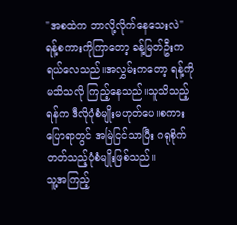"အစထဲက ဘာလို့လိုက်နေသေးလဲ"
ရန့်စကားကိုကြာတော့ ခန့်မြတ်ဦးက ရယ်လေသည်။အလွှမ်းကတော့ ရန့်ကို မသိသလို ကြည့်နေသည်။သူသိသည့်ရန်က ဒီလိုပုံစံမျိုးမဟုတ်ပေ။စကားပြောရာတွင် အမြဲငြင်သာပြီး ဂရုစိုက်တတ်သည့်ပုံစံမျိုးဖြစ်သည်။
သူ့အကြည့်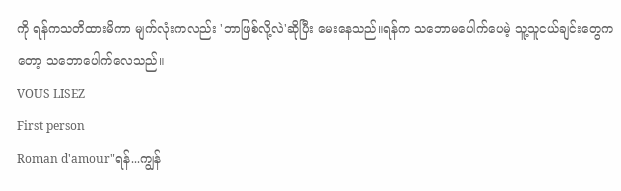ကို ရန်ကသတိထားမိကာ မျက်လုံးကလည်း 'ဘာဖြစ်လို့လဲ'ဆိုပြီး မေးနေသည်။ရန်က သဘောမပေါက်ပေမဲ့ သူ့သူငယ်ချင်းတွေကတော့ သဘောပေါက်လေသည်။
VOUS LISEZ
First person
Roman d'amour"ရန်...ကျွန်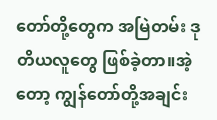တော်တို့တွေက အမြဲတမ်း ဒုတိယလူတွေ ဖြစ်ခဲ့တာ။အဲ့တော့ ကျွန်တော်တို့အချင်း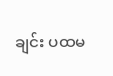ချင်း ပထမ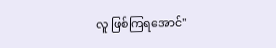လူ ဖြစ်ကြရအောင်"